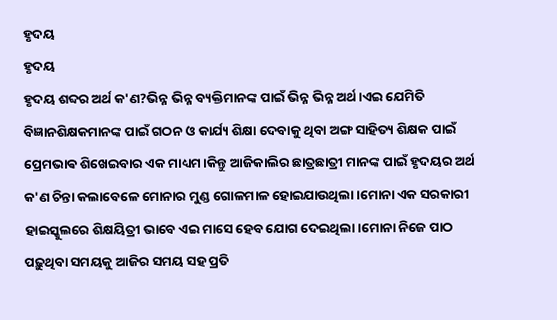ହୃଦୟ
ହୃଦୟ
ହୃଦୟ ଶବ୍ଦର ଅର୍ଥ କ'ଣ?ଭିନ୍ନ ଭିନ୍ନ ବ୍ୟକ୍ତିମାନଙ୍କ ପାଇଁ ଭିନ୍ନ ଭିନ୍ନ ଅର୍ଥ।ଏଇ ଯେମିତି ବିଜ୍ଞାନଶିକ୍ଷକମାନଙ୍କ ପାଇଁ ଗଠନ ଓ କାର୍ଯ୍ୟ ଶିକ୍ଷା ଦେବାକୁ ଥିବା ଅଙ୍ଗ ସାହିତ୍ୟ ଶିକ୍ଷକ ପାଇଁ ପ୍ରେମଭାଵ ଶିଖେଇବାର ଏକ ମାଧ୍ୟମ।କିନ୍ତୁ ଆଜିକାଲିର ଛାତ୍ରଛାତ୍ରୀ ମାନଙ୍କ ପାଇଁ ହୃଦୟର ଅର୍ଥ କ'ଣ ଚିନ୍ତା କଲାବେଳେ ମୋନାର ମୁଣ୍ଡ ଗୋଳମାଳ ହୋଇଯାଉଥିଲା।ମୋନା ଏକ ସରକାରୀ ହାଇସ୍କୁଲରେ ଶିକ୍ଷୟିତ୍ରୀ ଭାବେ ଏଇ ମାସେ ହେବ ଯୋଗ ଦେଇଥିଲା।ମୋନା ନିଜେ ପାଠ ପଢ଼ୁଥିବା ସମୟକୁ ଆଜିର ସମୟ ସହ ପ୍ରତି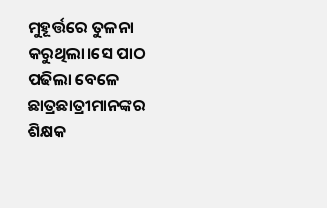ମୁହୂର୍ତ୍ତରେ ତୁଳନା କରୁଥିଲା।ସେ ପାଠ ପଢିଲା ବେଳେ ଛାତ୍ରଛାତ୍ରୀମାନଙ୍କର ଶିକ୍ଷକ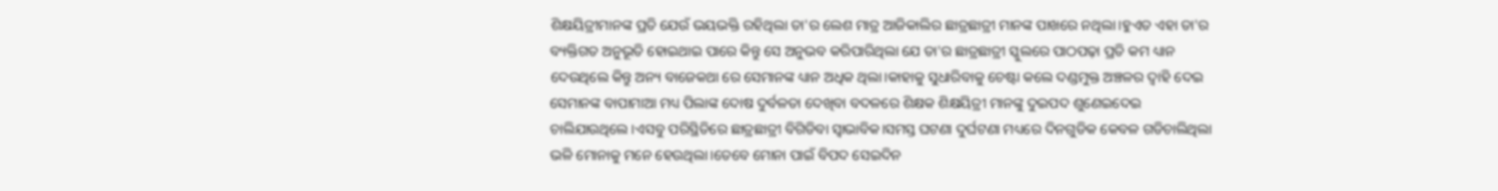ଶିକ୍ଷୟିତ୍ରୀମାନଙ୍କ ପ୍ରତି ଯେଉଁ ଭୟଭକ୍ତି ରହିଥିଲା ତା'ର ଲେଶ ମାତ୍ର ଆଜିକାଲିର ଛାତ୍ରଛାତ୍ରୀ ମାନଙ୍କ ପାଖରେ ନଥିଲା।ହୁଏତ ଏହା ତା'ର ବ୍ୟକ୍ତିଗତ ଅନୁଭୂତି ହୋଇଥାଇ ପାରେ କିନ୍ତୁ ସେ ଅନୁଭବ କରିପାରିଥିଲା ଯେ ତା'ର ଛାତ୍ରଛାତ୍ରୀ ସ୍କୁଲରେ ପାଠପଢ଼ା ପ୍ରତି କମ ଧ୍ୟାନ ଦେଉଥିଲେ କିନ୍ତୁ ଅନ୍ୟ ବାଜେକଥା ରେ ସେମାନଙ୍କ ଧ୍ୟାନ ଅଧିକ ଥିଲା।କାହାକୁ ସୁଧାରିବାକୁ ଚେଷ୍ଟା କଲେ ଦଣ୍ଡମୁକ୍ତ ଅଞ୍ଚଳର ଦ୍ୱାହି ଦେଇ ସେମାନଙ୍କ ବାପାମାଆ ମଧ୍ୟ ପିଲାଙ୍କ ଦୋଷ ଦୁର୍ବଳତା ଦେଖିବା ବଦଳରେ ଶିକ୍ଷକ ଶିକ୍ଷୟିତ୍ରୀ ମାନଙ୍କୁ ଦୁଇପଦ ଶୁଣେଇଦେଇ ଚାଲିଯାଉଥିଲେ।ଏସବୁ ପରିସ୍ଥିତିରେ ଛାତ୍ରଛାତ୍ରୀ ବିଗିଡିବା ସ୍ୱାଭାବିକ।ସମସ୍ତ ଘଟଣା ଦୁର୍ଘଟଣା ମଧ୍ୟରେ ଦିନଗୁଡିକ କେବଳ ଗଡିଚାଲିଥିଲା ଭଳି ମୋନାକୁ ମନେ ହେଉଥିଲା।ତେବେ ମୋନା ପାଇଁ ବିପଦ ସେଇଦିନ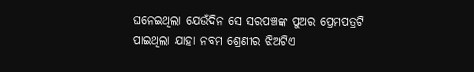ଘନେଇଥିଲା ଯେଉଁଦିନ ସେ ସରପଞ୍ଚଙ୍କ ପୁଅର ପ୍ରେମପତ୍ରଟି ପାଇଥିଲା ଯାହା ନବମ ଶ୍ରେଣୀର ଝିଅଟିଏ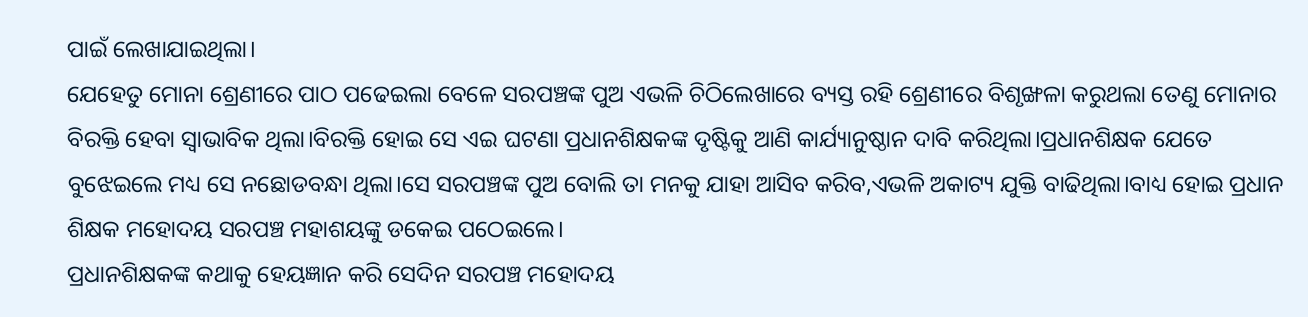ପାଇଁ ଲେଖାଯାଇଥିଲା।
ଯେହେତୁ ମୋନା ଶ୍ରେଣୀରେ ପାଠ ପଢେଇଲା ବେଳେ ସରପଞ୍ଚଙ୍କ ପୁଅ ଏଭଳି ଚିଠିଲେଖାରେ ବ୍ୟସ୍ତ ରହି ଶ୍ରେଣୀରେ ବିଶୃଙ୍ଖଳା କରୁଥଲା ତେଣୁ ମୋନାର ବିରକ୍ତି ହେବା ସ୍ବାଭାବିକ ଥିଲା।ବିରକ୍ତି ହୋଇ ସେ ଏଇ ଘଟଣା ପ୍ରଧାନଶିକ୍ଷକଙ୍କ ଦୃଷ୍ଟିକୁ ଆଣି କାର୍ଯ୍ୟାନୁଷ୍ଠାନ ଦାବି କରିଥିଲା।ପ୍ରଧାନଶିକ୍ଷକ ଯେତେ ବୁଝେଇଲେ ମଧ୍ୟ ସେ ନଛୋଡବନ୍ଧା ଥିଲା।ସେ ସରପଞ୍ଚଙ୍କ ପୁଅ ବୋଲି ତା ମନକୁ ଯାହା ଆସିବ କରିବ,ଏଭଳି ଅକାଟ୍ୟ ଯୁକ୍ତି ବାଢିଥିଲା।ବାଧ୍ୟ ହୋଇ ପ୍ରଧାନ ଶିକ୍ଷକ ମହୋଦୟ ସରପଞ୍ଚ ମହାଶୟଙ୍କୁ ଡକେଇ ପଠେଇଲେ।
ପ୍ରଧାନଶିକ୍ଷକଙ୍କ କଥାକୁ ହେୟଜ୍ଞାନ କରି ସେଦିନ ସରପଞ୍ଚ ମହୋଦୟ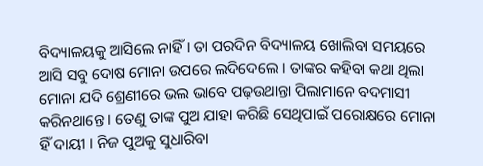ବିଦ୍ୟାଳୟକୁ ଆସିଲେ ନାହିଁ। ତା ପରଦିନ ବିଦ୍ୟାଳୟ ଖୋଲିବା ସମୟରେ ଆସି ସବୁ ଦୋଷ ମୋନା ଉପରେ ଲଦିଦେଲେ । ତାଙ୍କର କହିବା କଥା ଥିଲା ମୋନା ଯଦି ଶ୍ରେଣୀରେ ଭଲ ଭାବେ ପଢ଼ଉଥାନ୍ତା ପିଲାମାନେ ବଦମାସୀ କରିନଥାନ୍ତେ । ତେଣୁ ତାଙ୍କ ପୁଅ ଯାହା କରିଛି ସେଥିପାଇଁ ପରୋକ୍ଷରେ ମୋନା ହିଁ ଦାୟୀ । ନିଜ ପୁଅକୁ ସୁଧାରିବା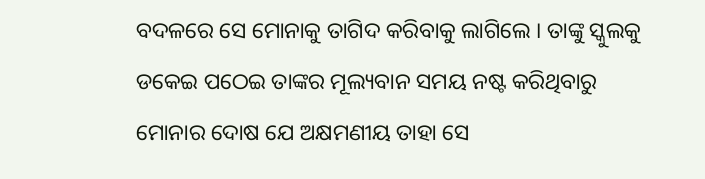ବଦଳରେ ସେ ମୋନାକୁ ତାଗିଦ କରିବାକୁ ଲାଗିଲେ । ତାଙ୍କୁ ସ୍କୁଲକୁ ଡକେଇ ପଠେଇ ତାଙ୍କର ମୂଲ୍ୟବାନ ସମୟ ନଷ୍ଟ କରିଥିବାରୁ ମୋନାର ଦୋଷ ଯେ ଅକ୍ଷମଣୀୟ ତାହା ସେ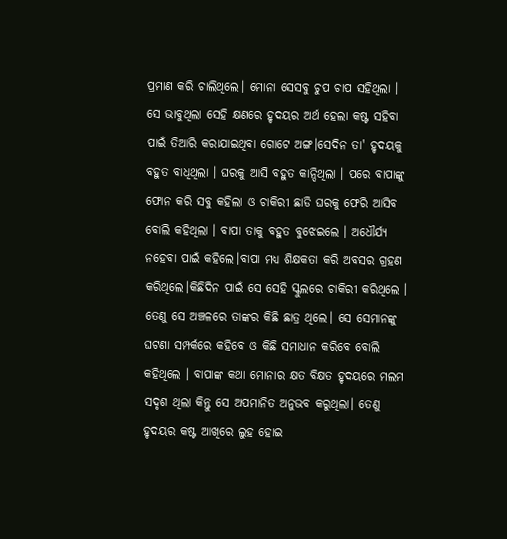ପ୍ରମାଣ କରି ଚାଲିଥିଲେ। ମୋନା ସେସବୁ ଚୁପ ଚାପ ସହିଥିଲା । ସେ ଭାବୁଥିଲା ସେହି କ୍ଷଣରେ ହୃଦୟର ଅର୍ଥ ହେଲା କଷ୍ଟ ସହିବା ପାଇଁ ତିଆରି କରାଯାଇଥିବା ଗୋଟେ ଅଙ୍ଗ।ସେଦିନ ତା' ହୃଦୟକୁ ବହୁତ ବାଧିଥିଲା । ଘରକୁ ଆସି ବହୁତ କାନ୍ଦିଥିଲା । ପରେ ବାପାଙ୍କୁ ଫୋନ କରି ସବୁ କହିଲା ଓ ଚାକିରୀ ଛାଡି ଘରକୁ ଫେରି ଆସିବ ବୋଲି କହିଥିଲା । ବାପା ତାକୁ ବହୁତ ବୁଝେଇଲେ । ଅଧୌର୍ଯ୍ୟ ନହେବା ପାଇଁ କହିଲେ।ବାପା ମଧ୍ୟ ଶିକ୍ଷକତା କରି ଅବସର ଗ୍ରହଣ କରିଥିଲେ।କିଛିଦିନ ପାଇଁ ସେ ସେହି ସ୍କୁଲରେ ଚାକିରୀ କରିଥିଲେ । ତେଣୁ ସେ ଅଞ୍ଚଳରେ ତାଙ୍କର କିଛି ଛାତ୍ର ଥିଲେ। ସେ ସେମାନଙ୍କୁ ଘଟଣା ସମ୍ପର୍କରେ କହିବେ ଓ କିଛି ସମାଧାନ କରିବେ ବୋଲି କହିଥିଲେ । ବାପାଙ୍କ କଥା ମୋନାର କ୍ଷତ ବିକ୍ଷତ ହୃଦୟରେ ମଲମ ସଦୃଶ ଥିଲା କିନ୍ତୁ ସେ ଅପମାନିତ ଅନୁଭବ କରୁଥିଲା। ତେଣୁ ହୃଦୟର କଷ୍ଟ ଆଖିରେ ଲୁହ ହୋଇ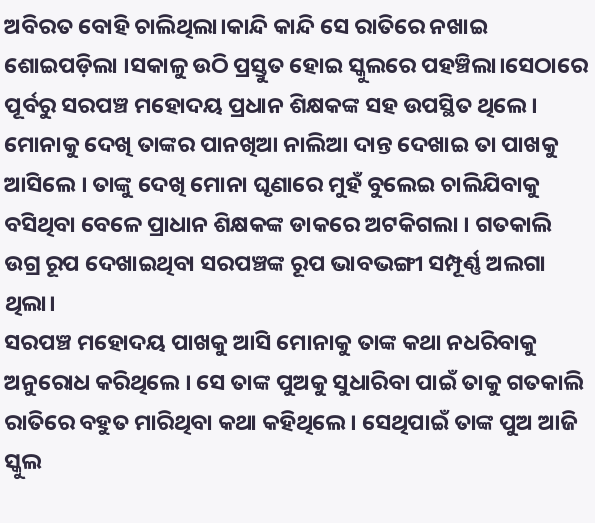ଅବିରତ ବୋହି ଚାଲିଥିଲା।କାନ୍ଦି କାନ୍ଦି ସେ ରାତିରେ ନଖାଇ ଶୋଇପଡ଼ିଲା ।ସକାଳୁ ଉଠି ପ୍ରସ୍ତୁତ ହୋଇ ସ୍କୁଲରେ ପହଞ୍ଚିଲା।ସେଠାରେ ପୂର୍ବରୁ ସରପଞ୍ଚ ମହୋଦୟ ପ୍ରଧାନ ଶିକ୍ଷକଙ୍କ ସହ ଉପସ୍ଥିତ ଥିଲେ। ମୋନାକୁ ଦେଖି ତାଙ୍କର ପାନଖିଆ ନାଲିଆ ଦାନ୍ତ ଦେଖାଇ ତା ପାଖକୁ ଆସିଲେ । ତାଙ୍କୁ ଦେଖି ମୋନା ଘୃଣାରେ ମୁହଁ ବୁଲେଇ ଚାଲିଯିବାକୁ ବସିଥିବା ବେଳେ ପ୍ରାଧାନ ଶିକ୍ଷକଙ୍କ ଡାକରେ ଅଟକିଗଲା । ଗତକାଲି ଉଗ୍ର ରୂପ ଦେଖାଇଥିବା ସରପଞ୍ଚଙ୍କ ରୂପ ଭାବଭଙ୍ଗୀ ସମ୍ପୂର୍ଣ୍ଣ ଅଲଗା ଥିଲା।
ସରପଞ୍ଚ ମହୋଦୟ ପାଖକୁ ଆସି ମୋନାକୁ ତାଙ୍କ କଥା ନଧରିବାକୁ ଅନୁରୋଧ କରିଥିଲେ । ସେ ତାଙ୍କ ପୁଅକୁ ସୁଧାରିବା ପାଇଁ ତାକୁ ଗତକାଲି ରାତିରେ ବହୁତ ମାରିଥିବା କଥା କହିଥିଲେ । ସେଥିପାଇଁ ତାଙ୍କ ପୁଅ ଆଜି ସ୍କୁଲ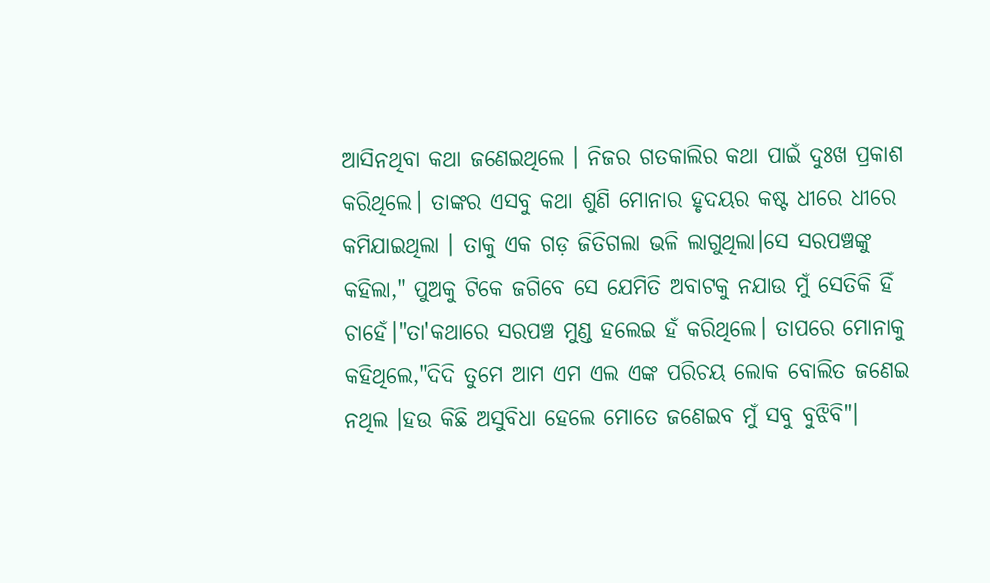ଆସିନଥିବା କଥା ଜଣେଇଥିଲେ । ନିଜର ଗତକାଲିର କଥା ପାଇଁ ଦୁଃଖ ପ୍ରକାଶ କରିଥିଲେ। ତାଙ୍କର ଏସବୁ କଥା ଶୁଣି ମୋନାର ହୃଦୟର କଷ୍ଟ ଧୀରେ ଧୀରେ କମିଯାଇଥିଲା । ତାକୁ ଏକ ଗଡ଼ ଜିତିଗଲା ଭଳି ଲାଗୁଥିଲା।ସେ ସରପଞ୍ଚଙ୍କୁ କହିଲା," ପୁଅକୁ ଟିକେ ଜଗିବେ ସେ ଯେମିତି ଅବାଟକୁ ନଯାଉ ମୁଁ ସେତିକି ହିଁ ଚାହେଁ।"ତା'କଥାରେ ସରପଞ୍ଚ ମୁଣ୍ଡ ହଲେଇ ହଁ କରିଥିଲେ। ତାପରେ ମୋନାକୁ କହିଥିଲେ,"ଦିଦି ତୁମେ ଆମ ଏମ ଏଲ ଏଙ୍କ ପରିଚୟ ଲୋକ ବୋଲିତ ଜଣେଇ ନଥିଲ ।ହଉ କିଛି ଅସୁବିଧା ହେଲେ ମୋତେ ଜଣେଇବ ମୁଁ ସବୁ ବୁଝିବି"।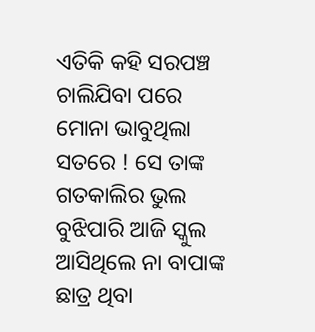ଏତିକି କହି ସରପଞ୍ଚ ଚାଲିଯିବା ପରେ ମୋନା ଭାବୁଥିଲା ସତରେ ! ସେ ତାଙ୍କ ଗତକାଲିର ଭୁଲ ବୁଝିପାରି ଆଜି ସ୍କୁଲ ଆସିଥିଲେ ନା ବାପାଙ୍କ ଛାତ୍ର ଥିବା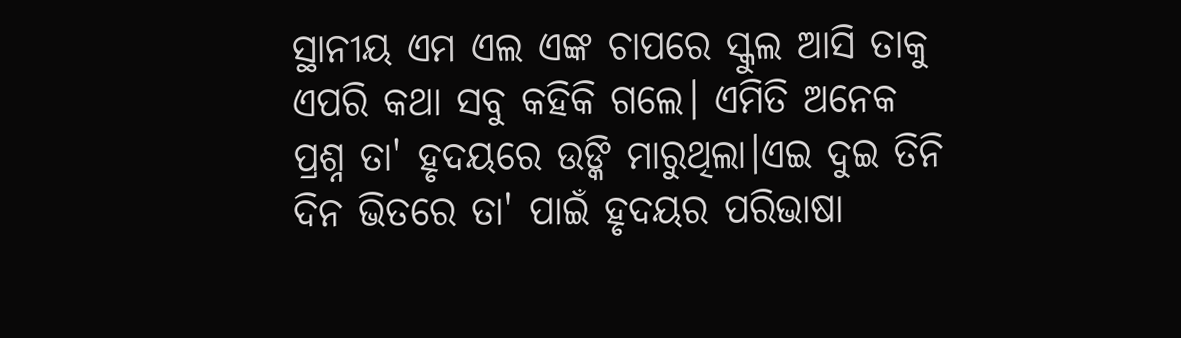ସ୍ଥାନୀୟ ଏମ ଏଲ ଏଙ୍କ ଚାପରେ ସ୍କୁଲ ଆସି ତାକୁ ଏପରି କଥା ସବୁ କହିକି ଗଲେ। ଏମିତି ଅନେକ ପ୍ରଶ୍ନ ତା' ହୃଦୟରେ ଉଙ୍କି ମାରୁଥିଲା।ଏଇ ଦୁଇ ତିନି ଦିନ ଭିତରେ ତା' ପାଇଁ ହୃଦୟର ପରିଭାଷା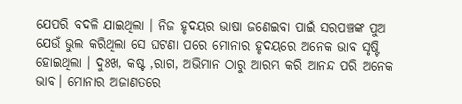ଯେପରି ବଦଳି ଯାଇଥିଲା । ନିଜ ହୃଦୟର ଭାଷା ଜଣେଇବା ପାଇଁ ସରପଞ୍ଚଙ୍କ ପୁଅ ଯେଉଁ ଭୁଲ କରିଥିଲା ସେ ଘଟଣା ପରେ ମୋନାର ହୃଦୟରେ ଅନେକ ଭାବ ସୃଷ୍ଟି ହୋଇଥିଲା । ଦୁଃଖ, କଷ୍ଟ ,ରାଗ, ଅଭିମାନ ଠାରୁ ଆରମ୍ଭ କରି ଆନନ୍ଦ ପରି ଅନେକ ଭାବ। ମୋନାର ଅଜାଣତରେ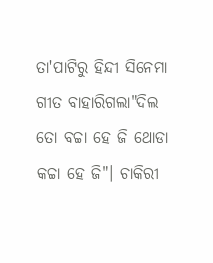ତା'ପାଟିରୁ ହିନ୍ଦୀ ସିନେମା ଗୀତ ବାହାରିଗଲା"ଦିଲ ତୋ ବଚ୍ଚା ହେ ଜି ଥୋଡା କଚ୍ଚା ହେ ଜି"। ଚାକିରୀ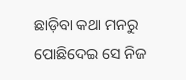ଛାଡ଼ିବା କଥା ମନରୁ ପୋଛିଦେଇ ସେ ନିଜ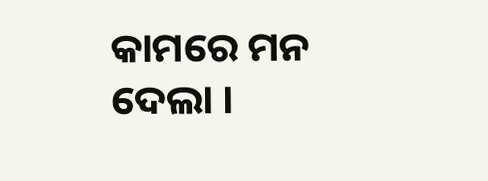କାମରେ ମନ ଦେଲା ।